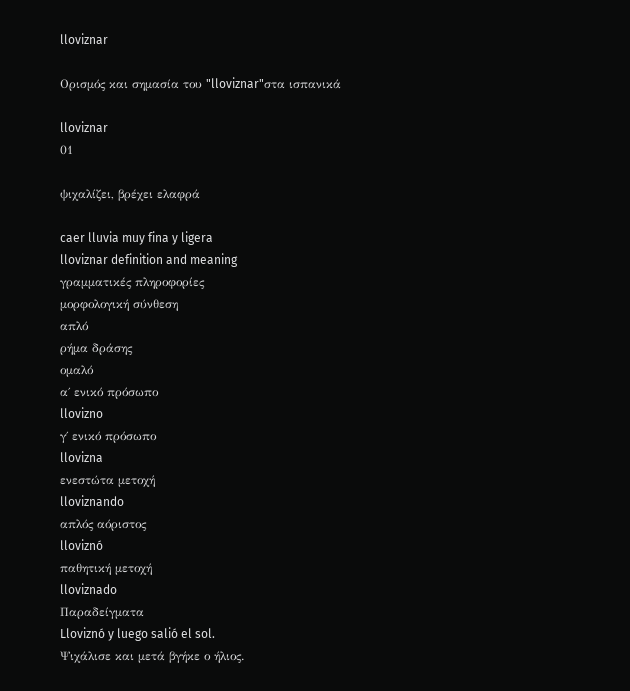lloviznar

Ορισμός και σημασία του "lloviznar"στα ισπανικά

lloviznar
01

ψιχαλίζει, βρέχει ελαφρά

caer lluvia muy fina y ligera
lloviznar definition and meaning
γραμματικές πληροφορίες
μορφολογική σύνθεση
απλό
ρήμα δράσης
ομαλό
α΄ ενικό πρόσωπο
llovizno
γ΄ ενικό πρόσωπο
llovizna
ενεστώτα μετοχή
lloviznando
απλός αόριστος
lloviznó
παθητική μετοχή
lloviznado
Παραδείγματα
Lloviznó y luego salió el sol.
Ψιχάλισε και μετά βγήκε ο ήλιος.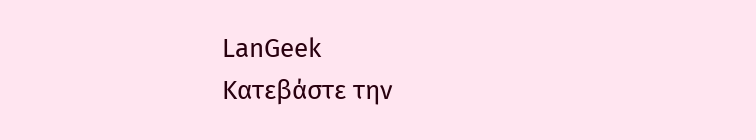LanGeek
Κατεβάστε την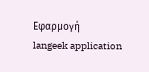Εφαρμογή
langeek application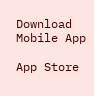Download Mobile App

App Store